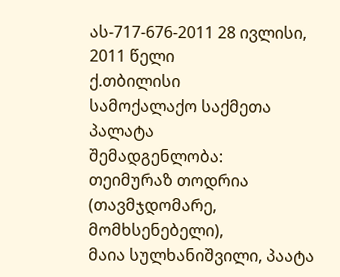ას-717-676-2011 28 ივლისი, 2011 წელი
ქ.თბილისი
სამოქალაქო საქმეთა პალატა
შემადგენლობა:
თეიმურაზ თოდრია (თავმჯდომარე, მომხსენებელი),
მაია სულხანიშვილი, პაატა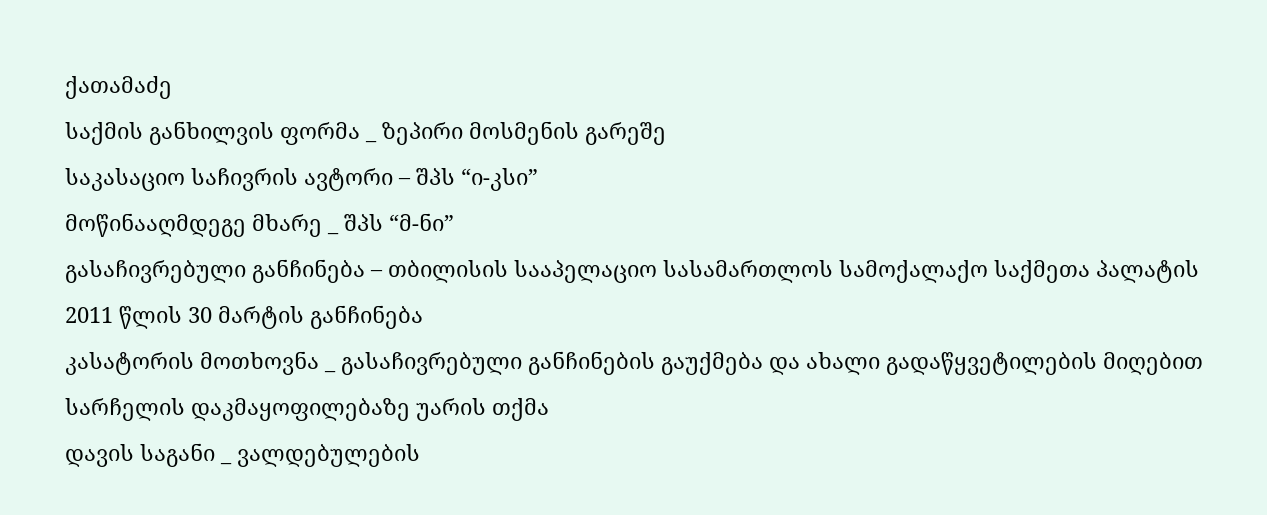ქათამაძე
საქმის განხილვის ფორმა _ ზეპირი მოსმენის გარეშე
საკასაციო საჩივრის ავტორი – შპს “ი-კსი”
მოწინააღმდეგე მხარე _ შპს “მ-ნი”
გასაჩივრებული განჩინება – თბილისის სააპელაციო სასამართლოს სამოქალაქო საქმეთა პალატის 2011 წლის 30 მარტის განჩინება
კასატორის მოთხოვნა _ გასაჩივრებული განჩინების გაუქმება და ახალი გადაწყვეტილების მიღებით სარჩელის დაკმაყოფილებაზე უარის თქმა
დავის საგანი _ ვალდებულების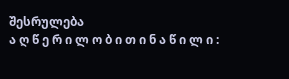შესრულება
ა ღ წ ე რ ი ლ ო ბ ი თ ი ნ ა წ ი ლ ი :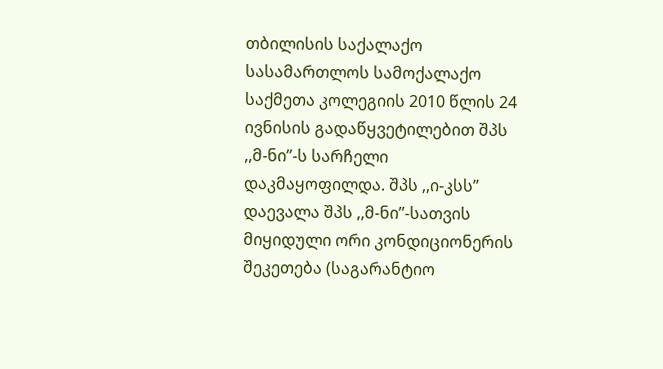თბილისის საქალაქო სასამართლოს სამოქალაქო საქმეთა კოლეგიის 2010 წლის 24 ივნისის გადაწყვეტილებით შპს ,,მ-ნი’’-ს სარჩელი დაკმაყოფილდა. შპს ,,ი-კსს’’ დაევალა შპს ,,მ-ნი’’-სათვის მიყიდული ორი კონდიციონერის შეკეთება (საგარანტიო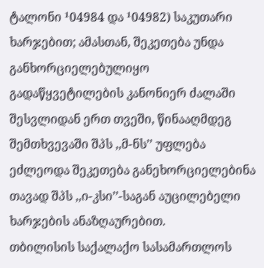ტალონი ¹04984 და ¹04982) საკუთარი ხარჯებით; ამასთან, შეკეთება უნდა განხორციელებულიყო გადაწყვეტილების კანონიერ ძალაში შესვლიდან ერთ თვეში, წინააღმდეგ შემთხვევაში შპს ,,მ-ნს’’ უფლება ეძლეოდა შეკეთება განეხორციელებინა თავად შპს ,,ი-კსი’’-საგან აუცილებელი ხარჯების ანაზღაურებით.
თბილისის საქალაქო სასამართლოს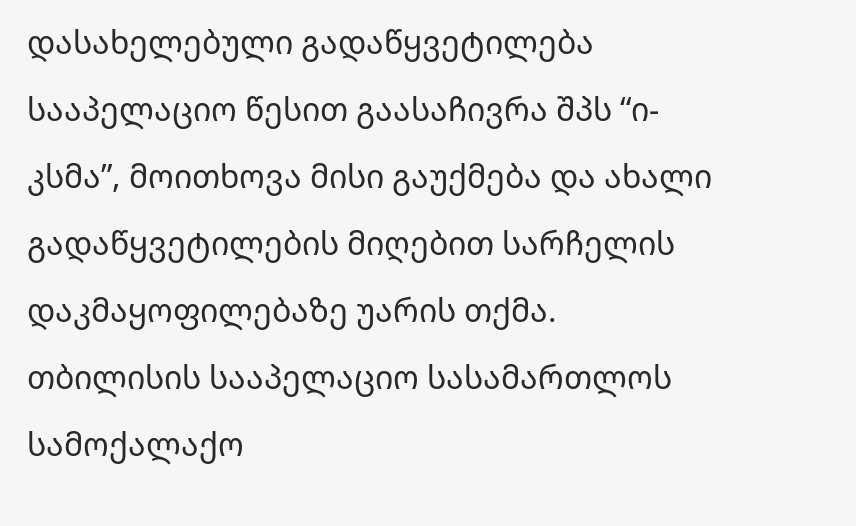დასახელებული გადაწყვეტილება სააპელაციო წესით გაასაჩივრა შპს “ი-კსმა”, მოითხოვა მისი გაუქმება და ახალი გადაწყვეტილების მიღებით სარჩელის დაკმაყოფილებაზე უარის თქმა.
თბილისის სააპელაციო სასამართლოს სამოქალაქო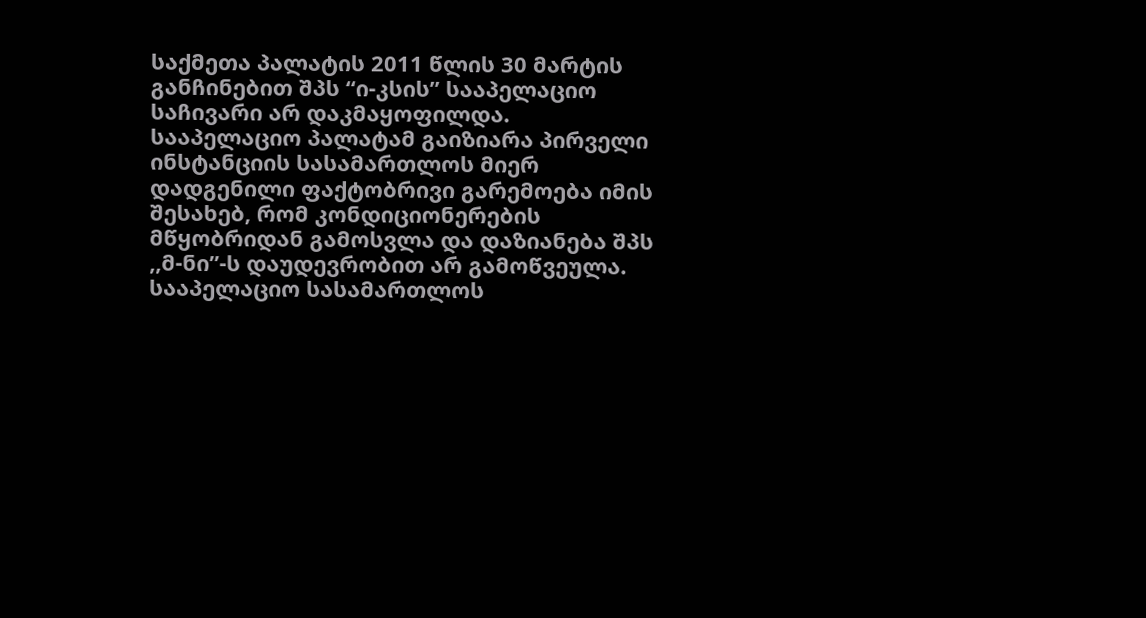საქმეთა პალატის 2011 წლის 30 მარტის განჩინებით შპს “ი-კსის” სააპელაციო საჩივარი არ დაკმაყოფილდა.
სააპელაციო პალატამ გაიზიარა პირველი ინსტანციის სასამართლოს მიერ დადგენილი ფაქტობრივი გარემოება იმის შესახებ, რომ კონდიციონერების მწყობრიდან გამოსვლა და დაზიანება შპს ,,მ-ნი’’-ს დაუდევრობით არ გამოწვეულა.
სააპელაციო სასამართლოს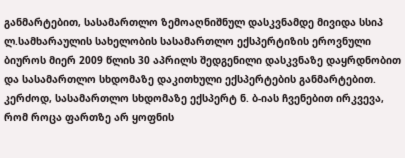განმარტებით, სასამართლო ზემოაღნიშნულ დასკვნამდე მივიდა სსიპ ლ.სამხარაულის სახელობის სასამართლო ექსპერტიზის ეროვნული ბიუროს მიერ 2009 წლის 30 აპრილს შედგენილი დასკვნაზე დაყრდნობით და სასამართლო სხდომაზე დაკითხული ექსპერტების განმარტებით. კერძოდ, სასამართლო სხდომაზე ექსპერტ ნ. ბ-იას ჩვენებით ირკვევა, რომ როცა ფართზე არ ყოფნის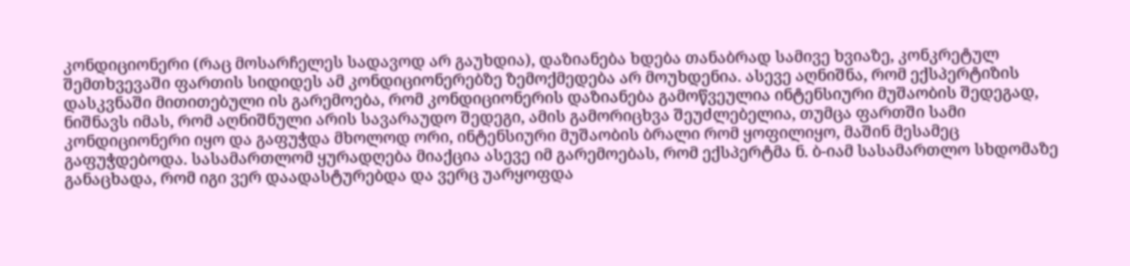კონდიციონერი (რაც მოსარჩელეს სადავოდ არ გაუხდია), დაზიანება ხდება თანაბრად სამივე ხვიაზე, კონკრეტულ შემთხვევაში ფართის სიდიდეს ამ კონდიციონერებზე ზემოქმედება არ მოუხდენია. ასევე აღნიშნა, რომ ექსპერტიზის დასკვნაში მითითებული ის გარემოება, რომ კონდიციონერის დაზიანება გამოწვეულია ინტენსიური მუშაობის შედეგად, ნიშნავს იმას, რომ აღნიშნული არის სავარაუდო შედეგი, ამის გამორიცხვა შეუძლებელია, თუმცა ფართში სამი კონდიციონერი იყო და გაფუჭდა მხოლოდ ორი, ინტენსიური მუშაობის ბრალი რომ ყოფილიყო, მაშინ მესამეც გაფუჭდებოდა. სასამართლომ ყურადღება მიაქცია ასევე იმ გარემოებას, რომ ექსპერტმა ნ. ბ-იამ სასამართლო სხდომაზე განაცხადა, რომ იგი ვერ დაადასტურებდა და ვერც უარყოფდა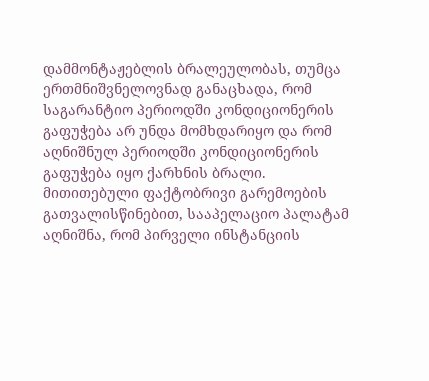დამმონტაჟებლის ბრალეულობას, თუმცა ერთმნიშვნელოვნად განაცხადა, რომ საგარანტიო პერიოდში კონდიციონერის გაფუჭება არ უნდა მომხდარიყო და რომ აღნიშნულ პერიოდში კონდიციონერის გაფუჭება იყო ქარხნის ბრალი.
მითითებული ფაქტობრივი გარემოების გათვალისწინებით, სააპელაციო პალატამ აღნიშნა, რომ პირველი ინსტანციის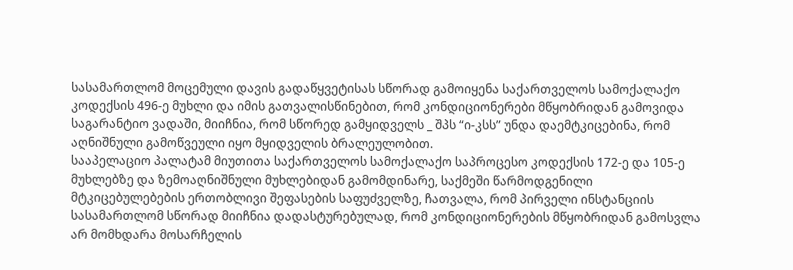სასამართლომ მოცემული დავის გადაწყვეტისას სწორად გამოიყენა საქართველოს სამოქალაქო კოდექსის 496-ე მუხლი და იმის გათვალისწინებით, რომ კონდიციონერები მწყობრიდან გამოვიდა საგარანტიო ვადაში, მიიჩნია, რომ სწორედ გამყიდველს _ შპს “ი-კსს” უნდა დაემტკიცებინა, რომ აღნიშნული გამოწვეული იყო მყიდველის ბრალეულობით.
სააპელაციო პალატამ მიუთითა საქართველოს სამოქალაქო საპროცესო კოდექსის 172-ე და 105-ე მუხლებზე და ზემოაღნიშნული მუხლებიდან გამომდინარე, საქმეში წარმოდგენილი მტკიცებულებების ერთობლივი შეფასების საფუძველზე, ჩათვალა, რომ პირველი ინსტანციის სასამართლომ სწორად მიიჩნია დადასტურებულად, რომ კონდიციონერების მწყობრიდან გამოსვლა არ მომხდარა მოსარჩელის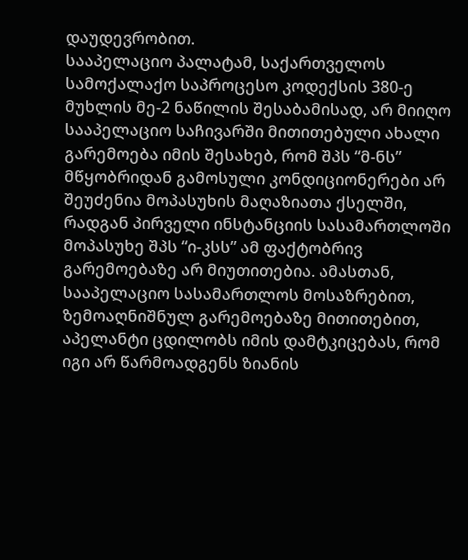დაუდევრობით.
სააპელაციო პალატამ, საქართველოს სამოქალაქო საპროცესო კოდექსის 380-ე მუხლის მე-2 ნაწილის შესაბამისად, არ მიიღო სააპელაციო საჩივარში მითითებული ახალი გარემოება იმის შესახებ, რომ შპს “მ-ნს” მწყობრიდან გამოსული კონდიციონერები არ შეუძენია მოპასუხის მაღაზიათა ქსელში, რადგან პირველი ინსტანციის სასამართლოში მოპასუხე შპს “ი-კსს” ამ ფაქტობრივ გარემოებაზე არ მიუთითებია. ამასთან, სააპელაციო სასამართლოს მოსაზრებით, ზემოაღნიშნულ გარემოებაზე მითითებით, აპელანტი ცდილობს იმის დამტკიცებას, რომ იგი არ წარმოადგენს ზიანის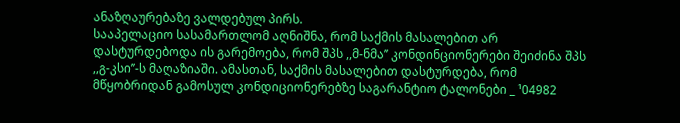ანაზღაურებაზე ვალდებულ პირს.
სააპელაციო სასამართლომ აღნიშნა, რომ საქმის მასალებით არ დასტურდებოდა ის გარემოება, რომ შპს ,,მ-ნმა’’ კონდინციონერები შეიძინა შპს ,,გ-კსი’’-ს მაღაზიაში. ამასთან, საქმის მასალებით დასტურდება, რომ მწყობრიდან გამოსულ კონდიციონერებზე საგარანტიო ტალონები _ ¹04982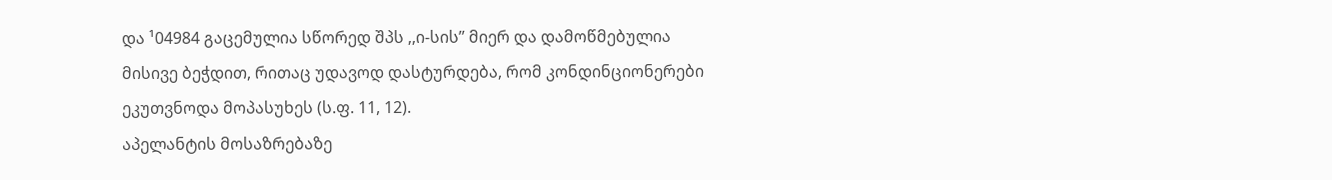და ¹04984 გაცემულია სწორედ შპს ,,ი-სის’’ მიერ და დამოწმებულია მისივე ბეჭდით, რითაც უდავოდ დასტურდება, რომ კონდინციონერები ეკუთვნოდა მოპასუხეს (ს.ფ. 11, 12).
აპელანტის მოსაზრებაზე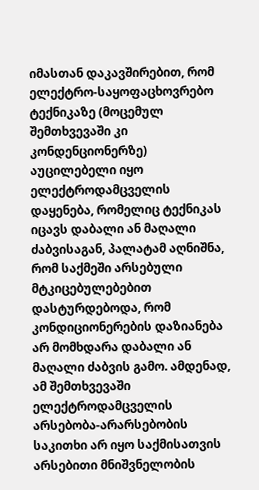იმასთან დაკავშირებით, რომ ელექტრო-საყოფაცხოვრებო ტექნიკაზე (მოცემულ შემთხვევაში კი კონდენციონერზე) აუცილებელი იყო ელექტროდამცველის დაყენება, რომელიც ტექნიკას იცავს დაბალი ან მაღალი ძაბვისაგან, პალატამ აღნიშნა, რომ საქმეში არსებული მტკიცებულებებით დასტურდებოდა, რომ კონდიციონერების დაზიანება არ მომხდარა დაბალი ან მაღალი ძაბვის გამო. ამდენად, ამ შემთხვევაში ელექტროდამცველის არსებობა-არარსებობის საკითხი არ იყო საქმისათვის არსებითი მნიშვნელობის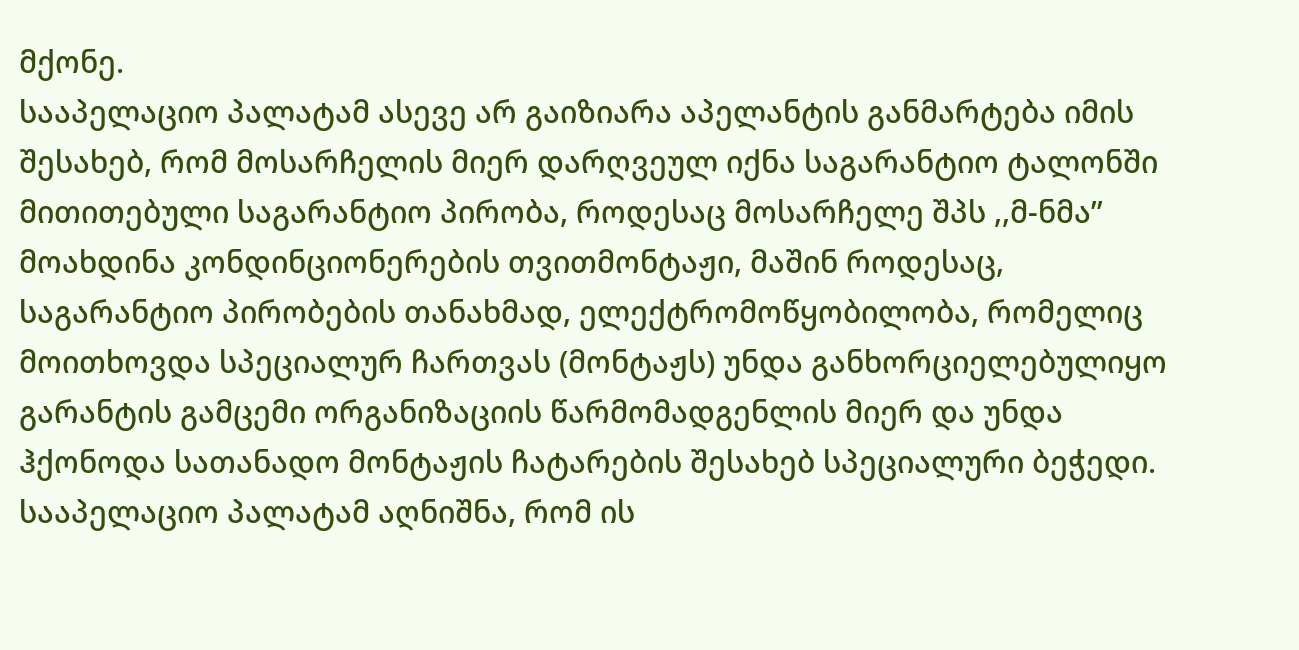მქონე.
სააპელაციო პალატამ ასევე არ გაიზიარა აპელანტის განმარტება იმის შესახებ, რომ მოსარჩელის მიერ დარღვეულ იქნა საგარანტიო ტალონში მითითებული საგარანტიო პირობა, როდესაც მოსარჩელე შპს ,,მ-ნმა’’ მოახდინა კონდინციონერების თვითმონტაჟი, მაშინ როდესაც, საგარანტიო პირობების თანახმად, ელექტრომოწყობილობა, რომელიც მოითხოვდა სპეციალურ ჩართვას (მონტაჟს) უნდა განხორციელებულიყო გარანტის გამცემი ორგანიზაციის წარმომადგენლის მიერ და უნდა ჰქონოდა სათანადო მონტაჟის ჩატარების შესახებ სპეციალური ბეჭედი.
სააპელაციო პალატამ აღნიშნა, რომ ის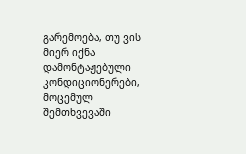გარემოება, თუ ვის მიერ იქნა დამონტაჟებული კონდიციონერები, მოცემულ შემთხვევაში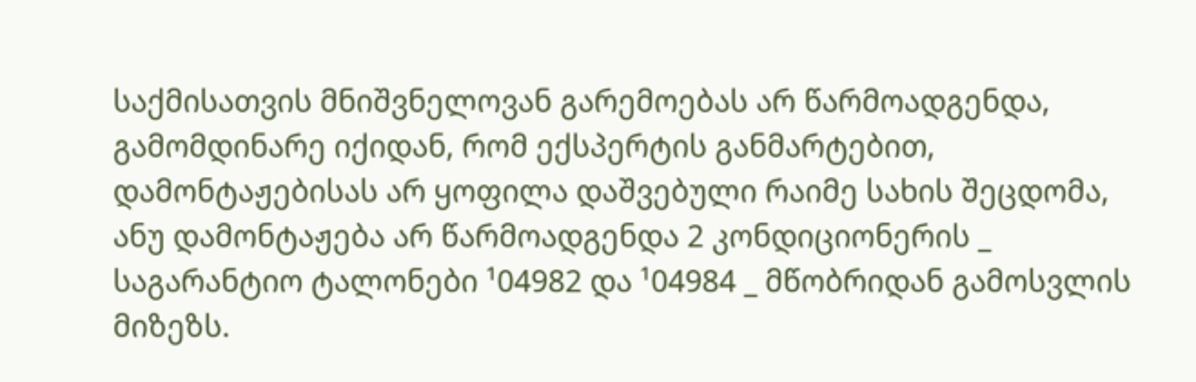საქმისათვის მნიშვნელოვან გარემოებას არ წარმოადგენდა, გამომდინარე იქიდან, რომ ექსპერტის განმარტებით, დამონტაჟებისას არ ყოფილა დაშვებული რაიმე სახის შეცდომა, ანუ დამონტაჟება არ წარმოადგენდა 2 კონდიციონერის _ საგარანტიო ტალონები ¹04982 და ¹04984 _ მწობრიდან გამოსვლის მიზეზს.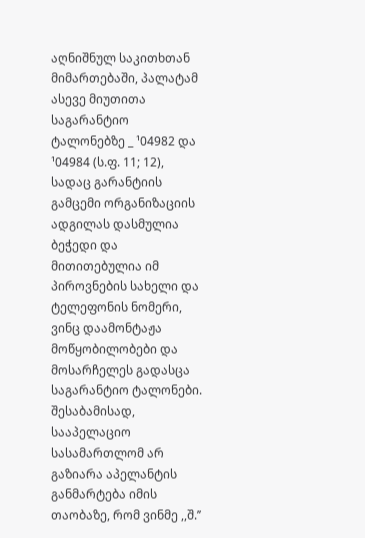აღნიშნულ საკითხთან მიმართებაში, პალატამ ასევე მიუთითა საგარანტიო ტალონებზე _ ¹04982 და ¹04984 (ს.ფ. 11; 12), სადაც გარანტიის გამცემი ორგანიზაციის ადგილას დასმულია ბეჭედი და მითითებულია იმ პიროვნების სახელი და ტელეფონის ნომერი, ვინც დაამონტაჟა მოწყობილობები და მოსარჩელეს გადასცა საგარანტიო ტალონები. შესაბამისად, სააპელაციო სასამართლომ არ გაზიარა აპელანტის განმარტება იმის თაობაზე, რომ ვინმე ,,შ.’’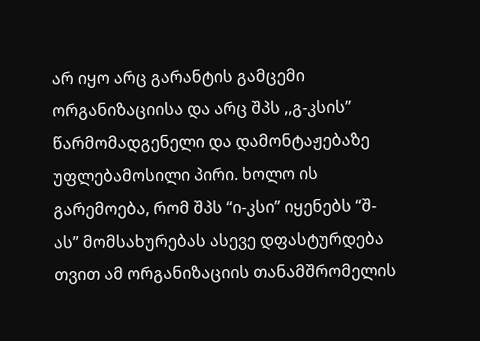არ იყო არც გარანტის გამცემი ორგანიზაციისა და არც შპს ,,გ-კსის’’ წარმომადგენელი და დამონტაჟებაზე უფლებამოსილი პირი. ხოლო ის გარემოება, რომ შპს “ი-კსი” იყენებს “შ-ას” მომსახურებას ასევე დფასტურდება თვით ამ ორგანიზაციის თანამშრომელის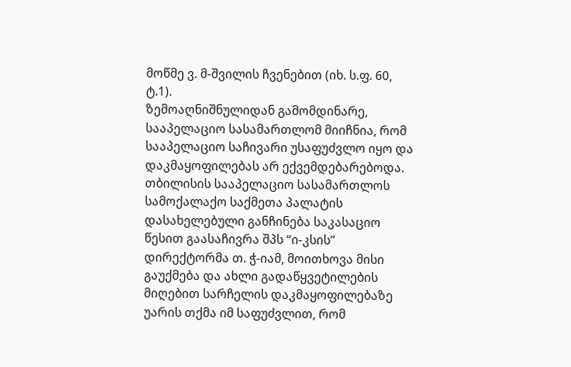მოწმე ვ. მ-შვილის ჩვენებით (იხ. ს.ფ. 60, ტ.1).
ზემოაღნიშნულიდან გამომდინარე, სააპელაციო სასამართლომ მიიჩნია, რომ სააპელაციო საჩივარი უსაფუძვლო იყო და დაკმაყოფილებას არ ექვემდებარებოდა.
თბილისის სააპელაციო სასამართლოს სამოქალაქო საქმეთა პალატის დასახელებული განჩინება საკასაციო წესით გაასაჩივრა შპს “ი-კსის” დირექტორმა თ. ჭ-იამ, მოითხოვა მისი გაუქმება და ახლი გადაწყვეტილების მიღებით სარჩელის დაკმაყოფილებაზე უარის თქმა იმ საფუძვლით, რომ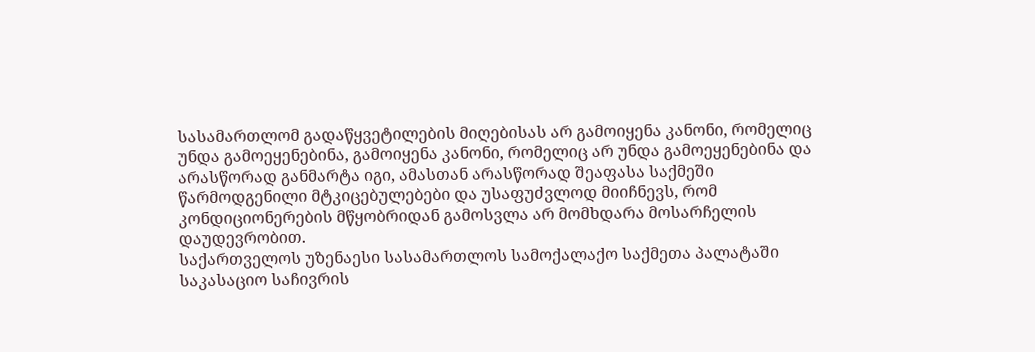სასამართლომ გადაწყვეტილების მიღებისას არ გამოიყენა კანონი, რომელიც უნდა გამოეყენებინა, გამოიყენა კანონი, რომელიც არ უნდა გამოეყენებინა და არასწორად განმარტა იგი, ამასთან არასწორად შეაფასა საქმეში წარმოდგენილი მტკიცებულებები და უსაფუძვლოდ მიიჩნევს, რომ კონდიციონერების მწყობრიდან გამოსვლა არ მომხდარა მოსარჩელის დაუდევრობით.
საქართველოს უზენაესი სასამართლოს სამოქალაქო საქმეთა პალატაში საკასაციო საჩივრის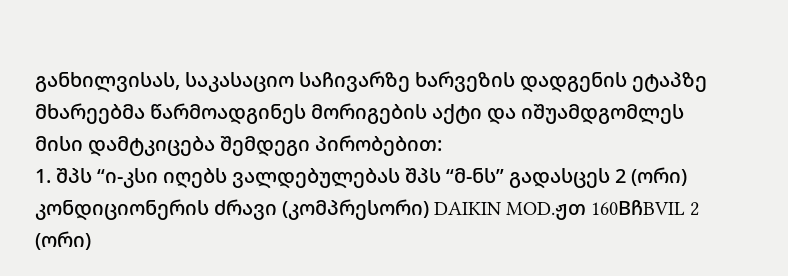განხილვისას, საკასაციო საჩივარზე ხარვეზის დადგენის ეტაპზე მხარეებმა წარმოადგინეს მორიგების აქტი და იშუამდგომლეს მისი დამტკიცება შემდეგი პირობებით:
1. შპს “ი-კსი იღებს ვალდებულებას შპს “მ-ნს” გადასცეს 2 (ორი) კონდიციონერის ძრავი (კომპრესორი) DAIKIN MOD.ჟთ 160BჩBVIL 2 (ორი)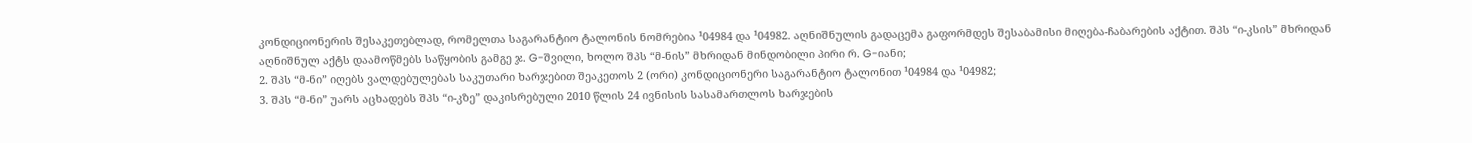კონდიციონერის შესაკეთებლად, რომელთა საგარანტიო ტალონის ნომრებია ¹04984 და ¹04982. აღნიშნულის გადაცემა გაფორმდეს შესაბამისი მიღება-ჩაბარების აქტით. შპს “ი-კსის” მხრიდან აღნიშნულ აქტს დაამოწმებს საწყობის გამგე ჯ. G-შვილი, ხოლო შპს “მ-ნის” მხრიდან მინდობილი პირი რ. G-იანი;
2. შპს “მ-ნი” იღებს ვალდებულებას საკუთარი ხარჯებით შეაკეთოს 2 (ორი) კონდიციონერი საგარანტიო ტალონით ¹04984 და ¹04982;
3. შპს “მ-ნი” უარს აცხადებს შპს “ი-კზე” დაკისრებული 2010 წლის 24 ივნისის სასამართლოს ხარჯების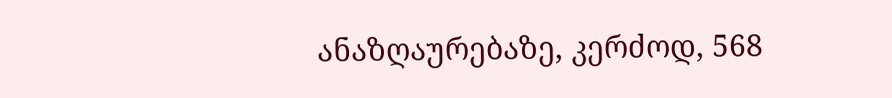ანაზღაურებაზე, კერძოდ, 568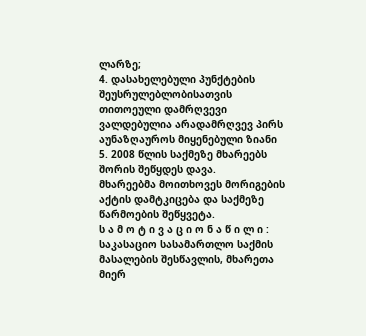ლარზე;
4. დასახელებული პუნქტების შეუსრულებლობისათვის თითოეული დამრღვევი ვალდებულია არადამრღვევ პირს აუნაზღაუროს მიყენებული ზიანი
5. 2008 წლის საქმეზე მხარეებს შორის შეწყდეს დავა.
მხარეებმა მოითხოვეს მორიგების აქტის დამტკიცება და საქმეზე წარმოების შეწყვეტა.
ს ა მ ო ტ ი ვ ა ც ი ო ნ ა წ ი ლ ი :
საკასაციო სასამართლო საქმის მასალების შესწავლის, მხარეთა მიერ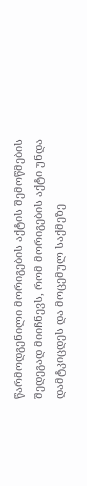წარმოდგენილი მორიგების აქტის შემოწმების შედეგად მიიჩნევს, რომ მორიგების აქტი უნდა დამტკიცდეს და მოცემულ საქმეზე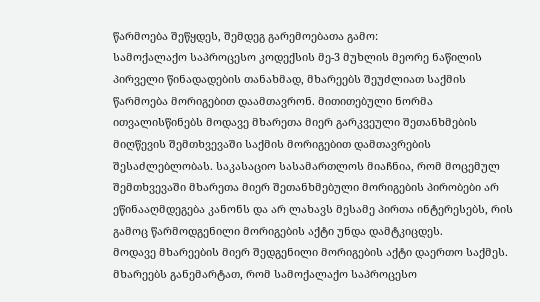წარმოება შეწყდეს, შემდეგ გარემოებათა გამო:
სამოქალაქო საპროცესო კოდექსის მე-3 მუხლის მეორე ნაწილის პირველი წინადადების თანახმად, მხარეებს შეუძლიათ საქმის წარმოება მორიგებით დაამთავრონ. მითითებული ნორმა ითვალისწინებს მოდავე მხარეთა მიერ გარკვეული შეთანხმების მიღწევის შემთხვევაში საქმის მორიგებით დამთავრების შესაძლებლობას. საკასაციო სასამართლოს მიაჩნია, რომ მოცემულ შემთხვევაში მხარეთა მიერ შეთანხმებული მორიგების პირობები არ ეწინააღმდეგება კანონს და არ ლახავს მესამე პირთა ინტერესებს, რის გამოც წარმოდგენილი მორიგების აქტი უნდა დამტკიცდეს.
მოდავე მხარეების მიერ შედგენილი მორიგების აქტი დაერთო საქმეს.
მხარეებს განემარტათ, რომ სამოქალაქო საპროცესო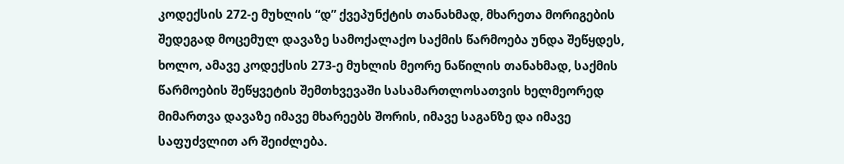კოდექსის 272-ე მუხლის “დ” ქვეპუნქტის თანახმად, მხარეთა მორიგების შედეგად მოცემულ დავაზე სამოქალაქო საქმის წარმოება უნდა შეწყდეს, ხოლო, ამავე კოდექსის 273-ე მუხლის მეორე ნაწილის თანახმად, საქმის წარმოების შეწყვეტის შემთხვევაში სასამართლოსათვის ხელმეორედ მიმართვა დავაზე იმავე მხარეებს შორის, იმავე საგანზე და იმავე საფუძვლით არ შეიძლება.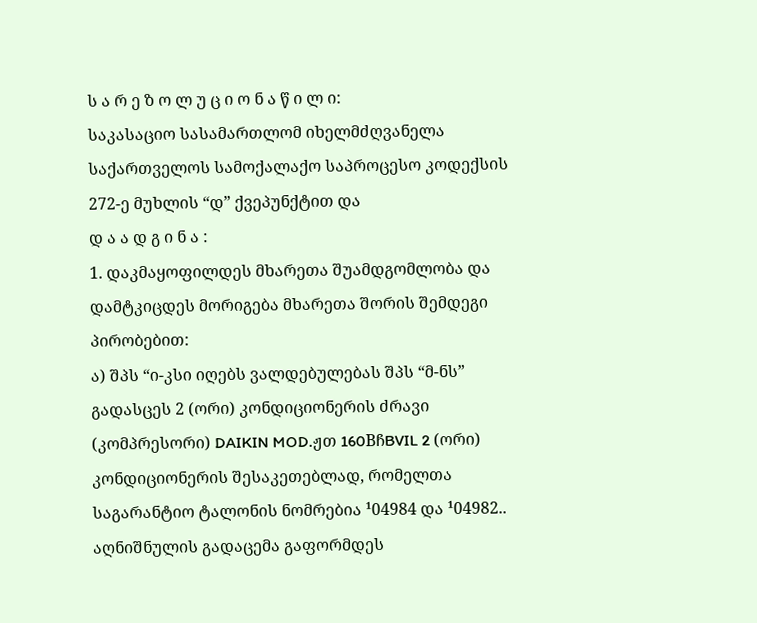ს ა რ ე ზ ო ლ უ ც ი ო ნ ა წ ი ლ ი:
საკასაციო სასამართლომ იხელმძღვანელა საქართველოს სამოქალაქო საპროცესო კოდექსის 272-ე მუხლის “დ” ქვეპუნქტით და
დ ა ა დ გ ი ნ ა :
1. დაკმაყოფილდეს მხარეთა შუამდგომლობა და დამტკიცდეს მორიგება მხარეთა შორის შემდეგი პირობებით:
ა) შპს “ი-კსი იღებს ვალდებულებას შპს “მ-ნს” გადასცეს 2 (ორი) კონდიციონერის ძრავი (კომპრესორი) DAIKIN MOD.ჟთ 160BჩBVIL 2 (ორი) კონდიციონერის შესაკეთებლად, რომელთა საგარანტიო ტალონის ნომრებია ¹04984 და ¹04982.. აღნიშნულის გადაცემა გაფორმდეს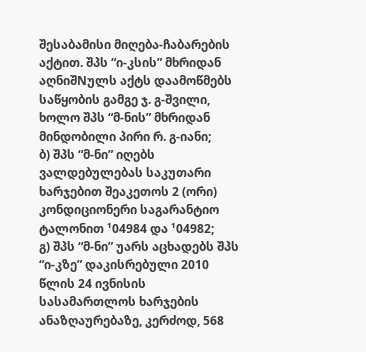შესაბამისი მიღება-ჩაბარების აქტით. შპს “ი-კსის” მხრიდან აღნიშNულს აქტს დაამოწმებს საწყობის გამგე ჯ. გ-შვილი, ხოლო შპს “მ-ნის” მხრიდან მინდობილი პირი რ. გ-იანი;
ბ) შპს “მ-ნი” იღებს ვალდებულებას საკუთარი ხარჯებით შეაკეთოს 2 (ორი) კონდიციონერი საგარანტიო ტალონით ¹04984 და ¹04982;
გ) შპს “მ-ნი” უარს აცხადებს შპს “ი-კზე” დაკისრებული 2010 წლის 24 ივნისის სასამართლოს ხარჯების ანაზღაურებაზე, კერძოდ, 568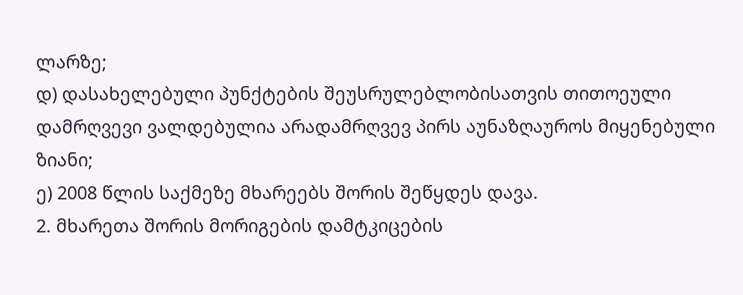ლარზე;
დ) დასახელებული პუნქტების შეუსრულებლობისათვის თითოეული დამრღვევი ვალდებულია არადამრღვევ პირს აუნაზღაუროს მიყენებული ზიანი;
ე) 2008 წლის საქმეზე მხარეებს შორის შეწყდეს დავა.
2. მხარეთა შორის მორიგების დამტკიცების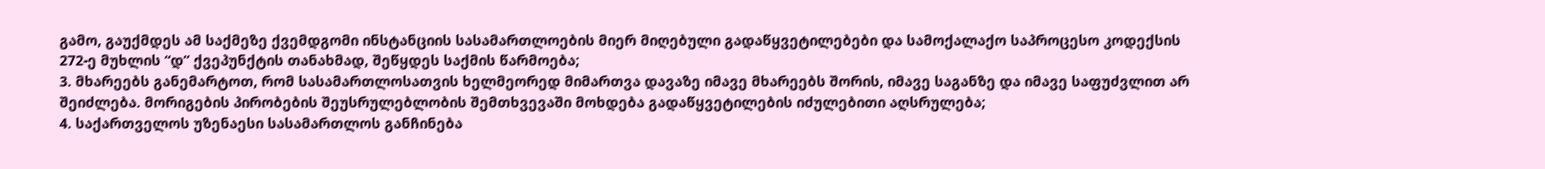გამო, გაუქმდეს ამ საქმეზე ქვემდგომი ინსტანციის სასამართლოების მიერ მიღებული გადაწყვეტილებები და სამოქალაქო საპროცესო კოდექსის 272-ე მუხლის “დ” ქვეპუნქტის თანახმად, შეწყდეს საქმის წარმოება;
3. მხარეებს განემარტოთ, რომ სასამართლოსათვის ხელმეორედ მიმართვა დავაზე იმავე მხარეებს შორის, იმავე საგანზე და იმავე საფუძვლით არ შეიძლება. მორიგების პირობების შეუსრულებლობის შემთხვევაში მოხდება გადაწყვეტილების იძულებითი აღსრულება;
4. საქართველოს უზენაესი სასამართლოს განჩინება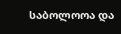საბოლოოა და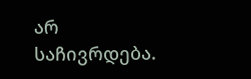არ საჩივრდება.